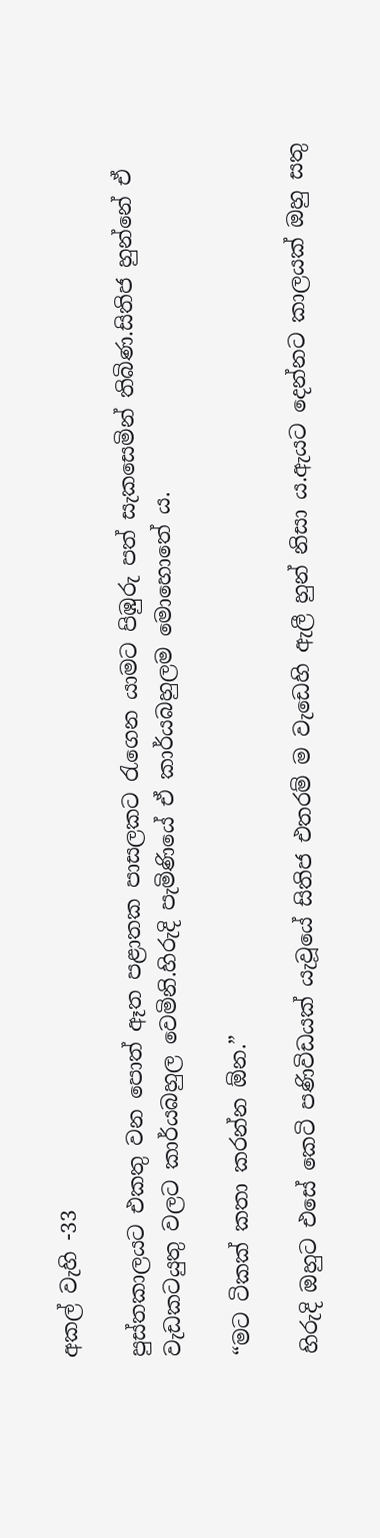අකල් වැහි -33

පුස්තකාලයට එකතු වන පොත් ඈත පළාතක පාසලකට රැගෙන යාමට පිඹුරු පත් සැකසෙමින් තිබිණ.සිතිජ හුන්නේ ඒ වැඩකටයුතු වලට කාර්යබහුල වෙමිනි.හිරුදි පැමිණියේ ඒ කාර්යබහුලම මොහොතේ ය.

“මට ටිකක් කතා කරන්න ඕන.”

හිරුදි ඔහුට එසේ කෙටි පණිවිඩයක් යැවූයේ සිතිජ එතරම් ම වැඩෙහි ඇලී හුන් නිසා ය.ඇයට දෙන්නට කාලයක් ඔහු සතු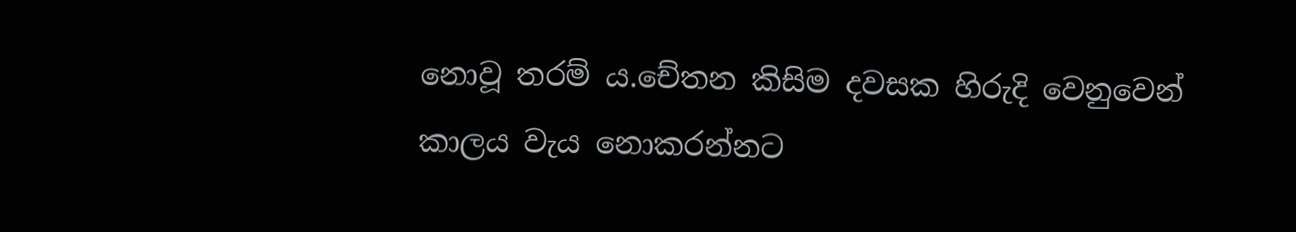නොවූ තරම් ය.චේතන කිසිම දවසක හිරුදි වෙනුවෙන් කාලය වැය නොකරන්නට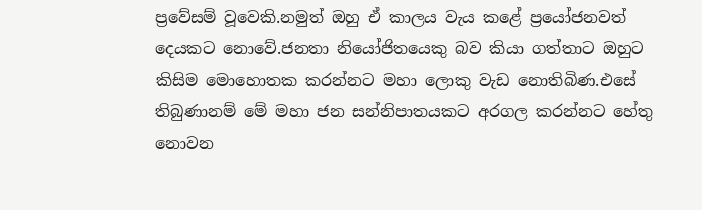ප්‍රවේසම් වූවෙකි.නමුත් ඔහු ඒ කාලය වැය කළේ ප්‍රයෝජනවත් දෙයකට නොවේ.ජනතා නියෝජිතයෙකු බව කියා ගත්තාට ඔහුට කිසිම මොහොතක කරන්නට මහා ලොකු වැඩ නොතිබිණ.එසේ තිබුණානම් මේ මහා ජන සන්නිපාතයකට අරගල කරන්නට හේතු නොවන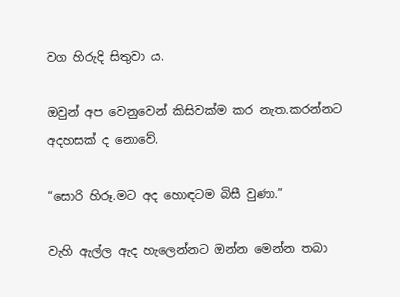වග හිරුදි සිතුවා ය.

ඔවුන් අප වෙනුවෙන් කිසිවක්ම කර නැත.කරන්නට අදහසක් ද නොවේ.

“සොරි හිරූ.මට අද හොඳටම බිසී වුණා.”

වැහි ඇල්ල ඇද හැලෙන්නට ඔන්න මෙන්න තබා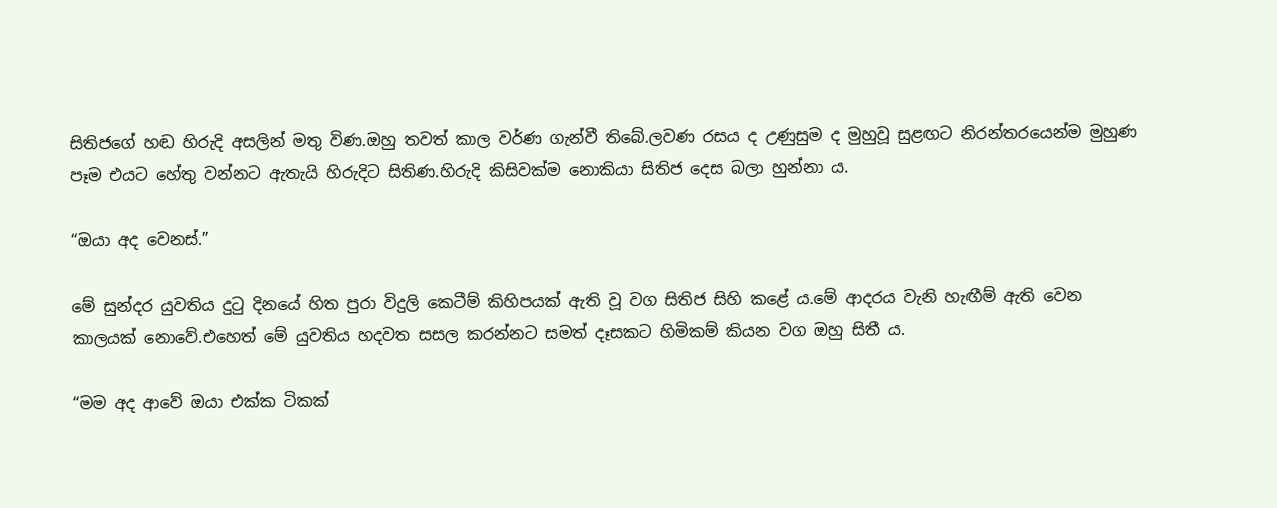සිතිජගේ හඬ හිරුදි අසලින් මතු විණ.ඔහු තවත් කාල වර්ණ ගැන්වී තිබේ.ලවණ රසය ද උණුසුම ද මුහුවූ සුළඟට නිරන්තරයෙන්ම මුහුණ පෑම එයට හේතු වන්නට ඇතැයි හිරුදිට සිතිණ.හිරුදි කිසිවක්ම නොකියා සිතිජ දෙස බලා හුන්නා ය.

“ඔයා අද වෙනස්.”

මේ සුන්දර යුවතිය දුටු දිනයේ හිත පුරා විදුලි කෙටීම් කිහිපයක් ඇති වූ වග සිතිජ සිහි කළේ ය.මේ ආදරය වැනි හැඟීම් ඇති වෙන කාලයක් නොවේ.එහෙත් මේ යුවතිය හදවත සසල කරන්නට සමත් දෑසකට හිමිකම් කියන වග ඔහු සිතී ය.

“මම අද ආවේ ඔයා එක්ක ටිකක්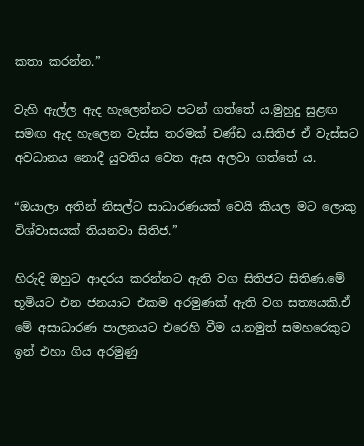කතා කරන්න.”

වැහි ඇල්ල ඇද හැලෙන්නට පටන් ගත්තේ ය.මුහුදු සුළඟ සමඟ ඇද හැලෙන වැස්ස තරමක් චණ්ඩ ය.සිතිජ ඒ වැස්සට අවධානය නොදී යුවතිය වෙත ඇස අලවා ගත්තේ ය.

“ඔයාලා අතින් නිසල්ට සාධාරණයක් වෙයි කියල මට ලොකු විශ්වාසයක් තියනවා සිතිජ.”

හිරුදි ඔහුට ආදරය කරන්නට ඇති වග සිතිජට සිතිණ.මේ භූමියට එන ජනයාට එකම අරමුණක් ඇති වග සත්‍යයකි.ඒ මේ අසාධාරණ පාලනයට එරෙහි වීම ය.නමුත් සමහරෙකුට ඉන් එහා ගිය අරමුණු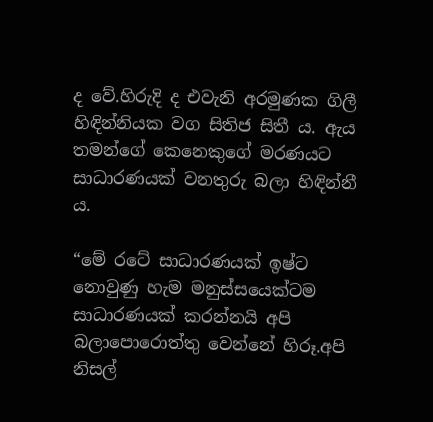ද වේ.හිරුදි ද එවැනි අරමුණක ගිලී හිඳින්නියක වග සිතිජ සිතී ය. ඇය තමන්ගේ කෙනෙකුගේ මරණයට සාධාරණයක් වනතුරු බලා හිඳින්නී ය.

“මේ රටේ සාධාරණයක් ඉෂ්ට නොවුණු හැම මනුස්සයෙක්‍ටම සාධාරණයක් කරන්නයි අපි බලාපොරොත්තු වෙන්නේ හිරූ.අපි නිසල්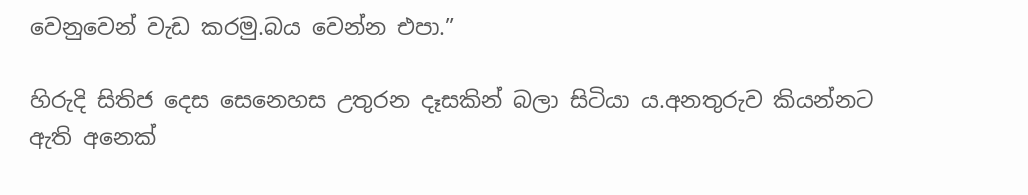වෙනුවෙන් වැඩ කරමු.බය වෙන්න එපා.”

හිරුදි සිතිජ දෙස සෙනෙහස උතුරන දෑසකින් බලා සිටියා ය.අනතුරුව කියන්නට ඇති අනෙක්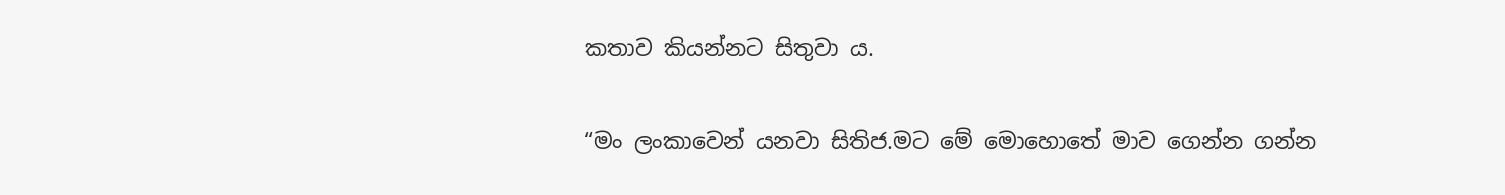කතාව කියන්නට සිතුවා ය.

“මං ලංකාවෙන් යනවා සිතිජ.මට මේ මොහොතේ මාව ගෙන්න ගන්න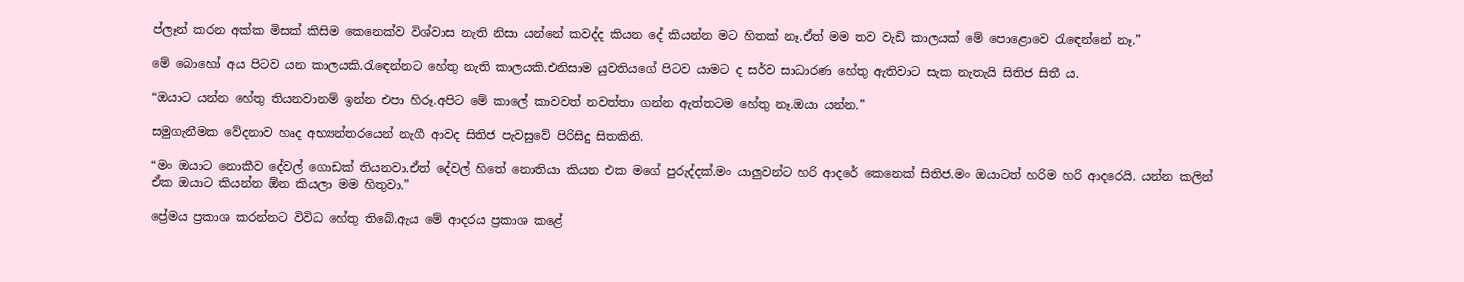ප්ලෑන් කරන අක්ක මිසක් කිසිම කෙනෙක්ව විශ්වාස නැති නිසා යන්නේ කවද්ද කියන දේ කියන්න මට හිතක් නෑ.ඒත් මම තව වැඩි කාලයක් මේ පොළොවෙ රැඳෙන්නේ නෑ.”

මේ බොහෝ අය පිටව යන කාලයකි.රැඳෙන්නට හේතු නැති කාලයකි.එනිසාම යුවතියගේ පිටව යාමට ද සර්ව සාධාරණ හේතු ඇතිවාට සැක නැතැයි සිතිජ සිතී ය.

“ඔයාට යන්න හේතු තියනවානම් ඉන්න එපා හිරූ.අපිට මේ කාලේ කාවවත් නවත්තා ගන්න ඇත්තටම හේතු නෑ.ඔයා යන්න.”

සමුගැනීමක වේදනාව හෘද අභ්‍යන්තරයෙන් නැගී ආවද සිතිජ පැවසුවේ පිරිසිදු සිතකිනි.

“මං ඔයාට නොකීව දේවල් ගොඩක් තියනවා.ඒත් දේවල් හිතේ නොතියා කියන එක මගේ පුරුද්දක්.මං යාලුවන්ට හරි ආදරේ කෙනෙක් සිතිජ.මං ඔයාටත් හරිම හරි ආදරෙයි. යන්න කලින් ඒක ඔයාට කියන්න ඕන කියලා මම හිතුවා.”

ප්‍රේමය ප්‍රකාශ කරන්නට විවිධ හේතු තිබේ.ඇය මේ ආදරය ප්‍රකාශ කළේ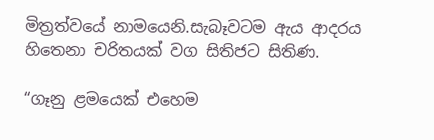මිත්‍රත්වයේ නාමයෙනි.සැබෑවටම ඇය ආදරය හිතෙනා චරිතයක් වග සිතිජට සිතිණ.

“ගෑනු ළමයෙක් එහෙම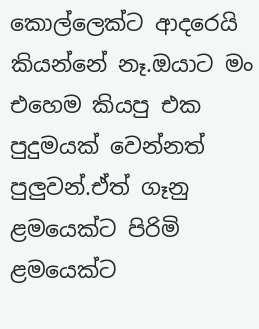කොල්ලෙක්ට ආදරෙයි කියන්නේ නෑ.ඔයාට මං එහෙම කියපු එක පුදුමයක් වෙන්නත් පුලුවන්.ඒත් ගෑනු ළමයෙක්ට පිරිමි ළමයෙක්ට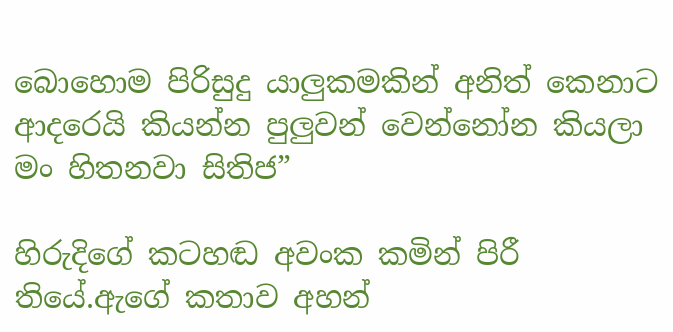බොහොම පිරිසුදු යාලුකමකින් අනිත් කෙනාට ආදරෙයි කියන්න පුලුවන් වෙන්නෝන කියලා මං හිතනවා සිතිජ”

හිරුදිගේ කටහඬ අවංක කමින් පිරී තියේ.ඇගේ කතාව අහන්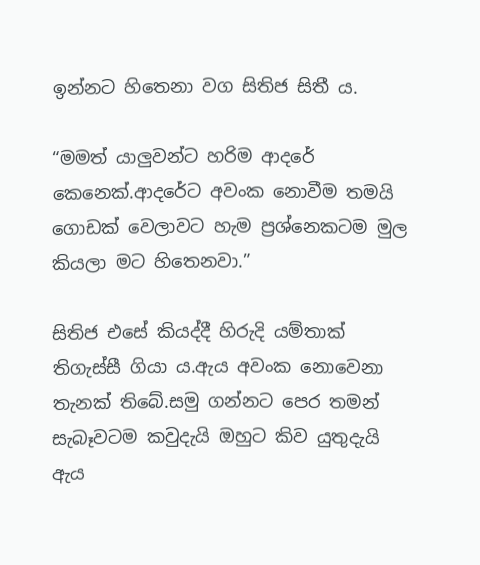ඉන්නට හිතෙනා වග සිතිජ සිතී ය.

“මමත් යාලුවන්ට හරිම ආදරේ කෙනෙක්.ආදරේට අවංක නොවීම තමයි ගොඩක් වෙලාවට හැම ප්‍රශ්නෙකටම මුල කියලා මට හිතෙනවා.”

සිතිජ එසේ කියද්දී හිරුදි යම්තාක් තිගැස්සී ගියා ය.ඇය අවංක නොවෙනා තැනක් තිබේ.සමු ගන්නට පෙර තමන් සැබෑවටම කවුදැයි ඔහුට කිව යුතුදැයි ඇය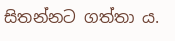සිතන්නට ගත්තා ය.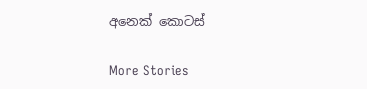අනෙක් කොටස්

More Stories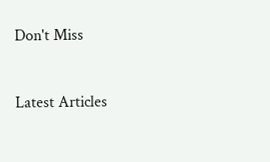Don't Miss


Latest Articles